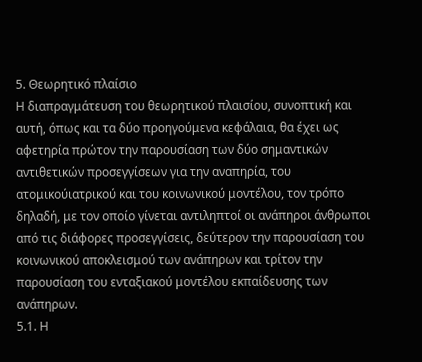5. Θεωρητικό πλαίσιο
Η διαπραγμάτευση του θεωρητικού πλαισίου, συνοπτική και αυτή, όπως και τα δύο προηγούμενα κεφάλαια, θα έχει ως αφετηρία πρώτον την παρουσίαση των δύο σημαντικών αντιθετικών προσεγγίσεων για την αναπηρία, του ατομικούιατρικού και του κοινωνικού μοντέλου, τον τρόπο δηλαδή, με τον οποίο γίνεται αντιληπτοί οι ανάπηροι άνθρωποι από τις διάφορες προσεγγίσεις, δεύτερον την παρουσίαση του κοινωνικού αποκλεισμού των ανάπηρων και τρίτον την παρουσίαση του ενταξιακού μοντέλου εκπαίδευσης των ανάπηρων.
5.1. Η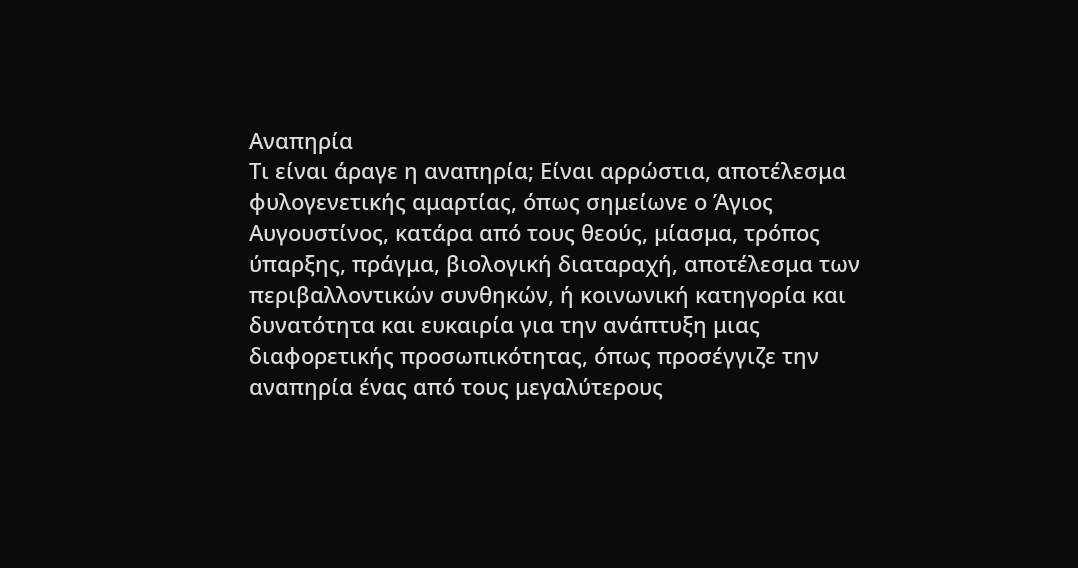Αναπηρία
Τι είναι άραγε η αναπηρία; Είναι αρρώστια, αποτέλεσμα φυλογενετικής αμαρτίας, όπως σημείωνε ο Άγιος Αυγουστίνος, κατάρα από τους θεούς, μίασμα, τρόπος ύπαρξης, πράγμα, βιολογική διαταραχή, αποτέλεσμα των περιβαλλοντικών συνθηκών, ή κοινωνική κατηγορία και δυνατότητα και ευκαιρία για την ανάπτυξη μιας διαφορετικής προσωπικότητας, όπως προσέγγιζε την αναπηρία ένας από τους μεγαλύτερους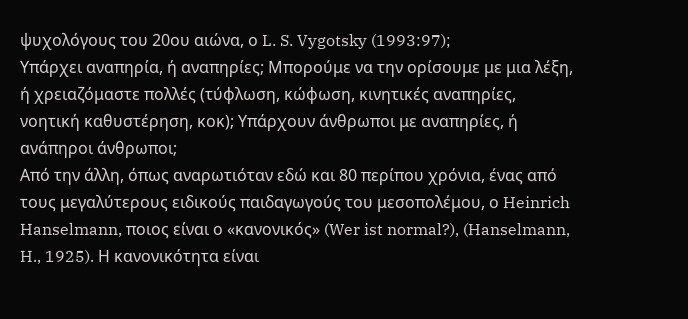ψυχολόγους του 20ου αιώνα, ο L. S. Vygotsky (1993:97);
Υπάρχει αναπηρία, ή αναπηρίες; Μπορούμε να την ορίσουμε με μια λέξη, ή χρειαζόμαστε πολλές (τύφλωση, κώφωση, κινητικές αναπηρίες, νοητική καθυστέρηση, κοκ); Υπάρχουν άνθρωποι με αναπηρίες, ή ανάπηροι άνθρωποι;
Από την άλλη, όπως αναρωτιόταν εδώ και 80 περίπου χρόνια, ένας από τους μεγαλύτερους ειδικούς παιδαγωγούς του μεσοπολέμου, ο Heinrich Hanselmann, ποιος είναι ο «κανονικός» (Wer ist normal?), (Hanselmann, H., 1925). Η κανονικότητα είναι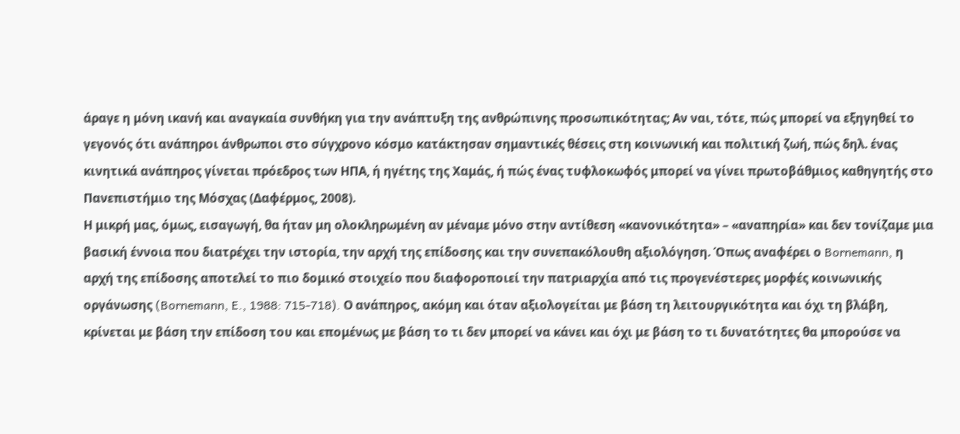άραγε η μόνη ικανή και αναγκαία συνθήκη για την ανάπτυξη της ανθρώπινης προσωπικότητας; Αν ναι, τότε, πώς μπορεί να εξηγηθεί το γεγονός ότι ανάπηροι άνθρωποι στο σύγχρονο κόσμο κατάκτησαν σημαντικές θέσεις στη κοινωνική και πολιτική ζωή, πώς δηλ. ένας κινητικά ανάπηρος γίνεται πρόεδρος των ΗΠΑ, ή ηγέτης της Χαμάς, ή πώς ένας τυφλοκωφός μπορεί να γίνει πρωτοβάθμιος καθηγητής στο Πανεπιστήμιο της Μόσχας (Δαφέρμος, 2008).
Η μικρή μας, όμως, εισαγωγή, θα ήταν μη ολοκληρωμένη αν μέναμε μόνο στην αντίθεση «κανονικότητα» – «αναπηρία» και δεν τονίζαμε μια βασική έννοια που διατρέχει την ιστορία, την αρχή της επίδοσης και την συνεπακόλουθη αξιολόγηση. Όπως αναφέρει ο Bornemann, η αρχή της επίδοσης αποτελεί το πιο δομικό στοιχείο που διαφοροποιεί την πατριαρχία από τις προγενέστερες μορφές κοινωνικής οργάνωσης (Bornemann, E., 1988: 715-718). Ο ανάπηρος, ακόμη και όταν αξιολογείται με βάση τη λειτουργικότητα και όχι τη βλάβη, κρίνεται με βάση την επίδοση του και επομένως με βάση το τι δεν μπορεί να κάνει και όχι με βάση το τι δυνατότητες θα μπορούσε να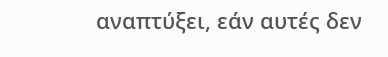αναπτύξει, εάν αυτές δεν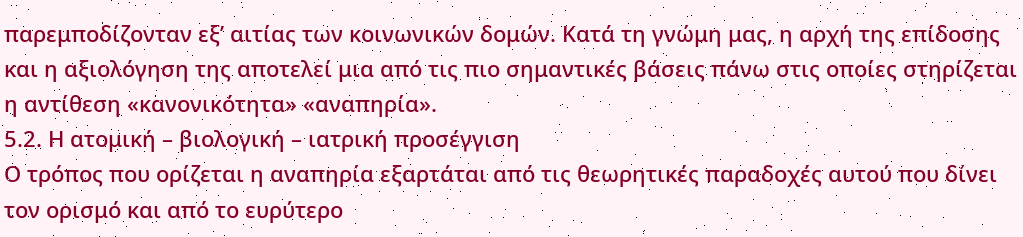παρεμποδίζονταν εξ’ αιτίας των κοινωνικών δομών. Κατά τη γνώμη μας, η αρχή της επίδοσης και η αξιολόγηση της αποτελεί μια από τις πιο σημαντικές βάσεις πάνω στις οποίες στηρίζεται η αντίθεση «κανονικότητα» «αναπηρία».
5.2. Η ατομική – βιολογική – ιατρική προσέγγιση
Ο τρόπος που ορίζεται η αναπηρία εξαρτάται από τις θεωρητικές παραδοχές αυτού που δίνει τον ορισμό και από το ευρύτερο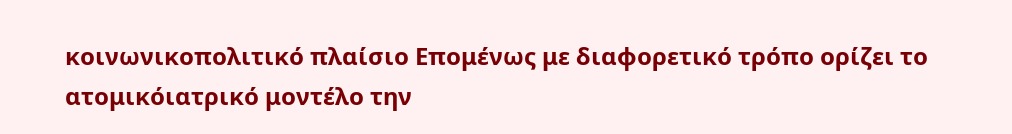κοινωνικοπολιτικό πλαίσιο Επομένως με διαφορετικό τρόπο ορίζει το ατομικόιατρικό μοντέλο την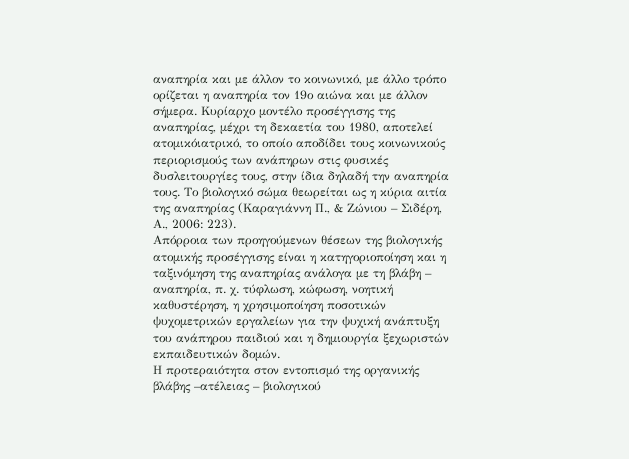αναπηρία και με άλλον το κοινωνικό, με άλλο τρόπο ορίζεται η αναπηρία τον 19ο αιώνα και με άλλον σήμερα. Κυρίαρχο μοντέλο προσέγγισης της αναπηρίας, μέχρι τη δεκαετία του 1980, αποτελεί ατομικόιατρικό, το οποίο αποδίδει τους κοινωνικούς περιορισμούς των ανάπηρων στις φυσικές δυσλειτουργίες τους, στην ίδια δηλαδή την αναπηρία τους. Το βιολογικό σώμα θεωρείται ως η κύρια αιτία της αναπηρίας (Καραγιάννη Π., & Ζώνιου – Σιδέρη, Α., 2006: 223).
Απόρροια των προηγούμενων θέσεων της βιολογικής ατομικής προσέγγισης είναι η κατηγοριοποίηση και η ταξινόμηση της αναπηρίας ανάλογα με τη βλάβη – αναπηρία, π. χ. τύφλωση, κώφωση, νοητική καθυστέρηση, η χρησιμοποίηση ποσοτικών ψυχομετρικών εργαλείων για την ψυχική ανάπτυξη του ανάπηρου παιδιού και η δημιουργία ξεχωριστών εκπαιδευτικών δομών.
Η προτεραιότητα στον εντοπισμό της οργανικής βλάβης –ατέλειας – βιολογικού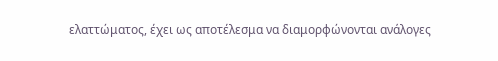ελαττώματος, έχει ως αποτέλεσμα να διαμορφώνονται ανάλογες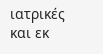ιατρικές και εκ